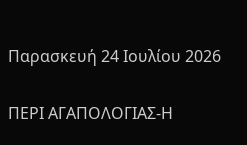Παρασκευή 24 Ιουλίου 2026

ΠΕΡΙ ΑΓΑΠΟΛΟΓΙΑΣ-Η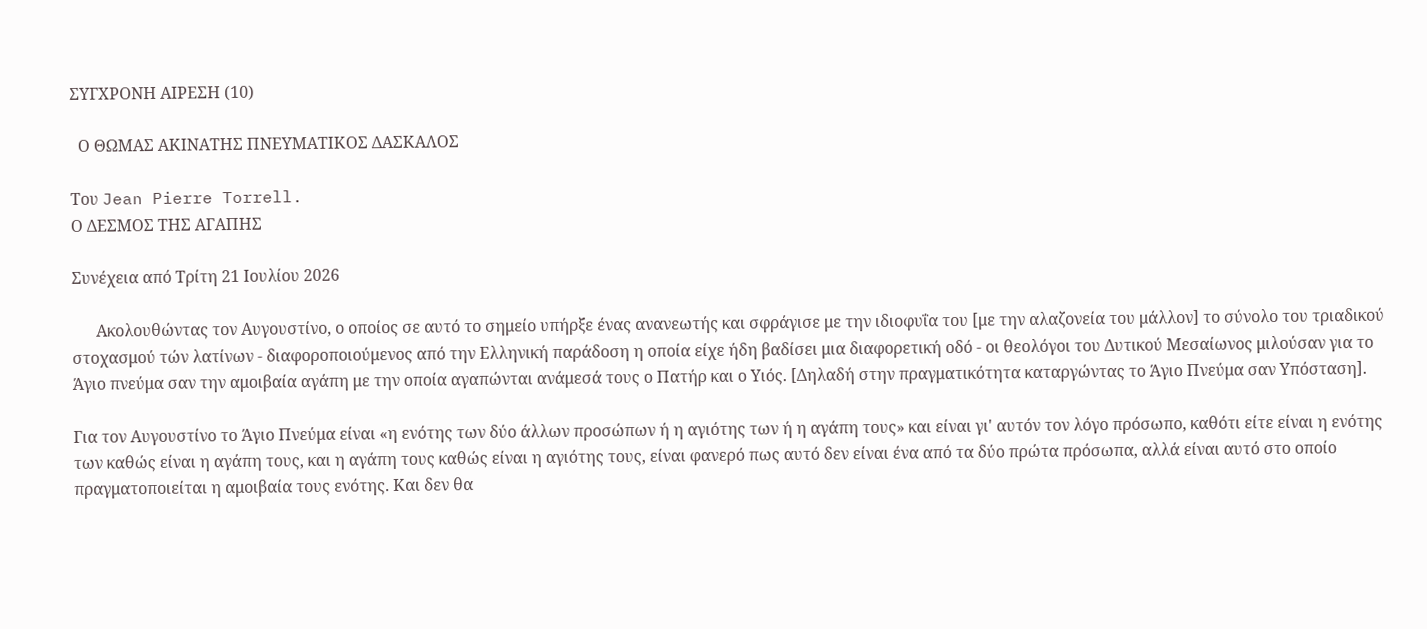ΣΥΓΧΡΟΝΗ ΑΙΡΕΣΗ (10)

  Ο ΘΩΜΑΣ ΑΚΙΝΑΤΗΣ ΠΝΕΥΜΑΤΙΚΟΣ ΔΑΣΚΑΛΟΣ

Του Jean Pierre Torrell.
Ο ΔΕΣΜΟΣ ΤΗΣ ΑΓΑΠΗΣ

Συνέχεια από Τρίτη 21 Ιουλίου 2026

      Ακολουθώντας τον Αυγουστίνο, ο οποίος σε αυτό το σημείο υπήρξε ένας ανανεωτής και σφράγισε με την ιδιοφυΐα του [με την αλαζονεία του μάλλον] το σύνολο του τριαδικού στοχασμού τών λατίνων - διαφοροποιούμενος από την Ελληνική παράδοση η οποία είχε ήδη βαδίσει μια διαφορετική οδό - οι θεολόγοι του Δυτικού Μεσαίωνος μιλούσαν για το Άγιο πνεύμα σαν την αμοιβαία αγάπη με την οποία αγαπώνται ανάμεσά τους ο Πατήρ και ο Υιός. [Δηλαδή στην πραγματικότητα καταργώντας το Άγιο Πνεύμα σαν Υπόσταση].

Για τον Αυγουστίνο το Άγιο Πνεύμα είναι «η ενότης των δύο άλλων προσώπων ή η αγιότης των ή η αγάπη τους» και είναι γι' αυτόν τον λόγο πρόσωπο, καθότι είτε είναι η ενότης των καθώς είναι η αγάπη τους, και η αγάπη τους καθώς είναι η αγιότης τους, είναι φανερό πως αυτό δεν είναι ένα από τα δύο πρώτα πρόσωπα, αλλά είναι αυτό στο οποίο πραγματοποιείται η αμοιβαία τους ενότης. Και δεν θα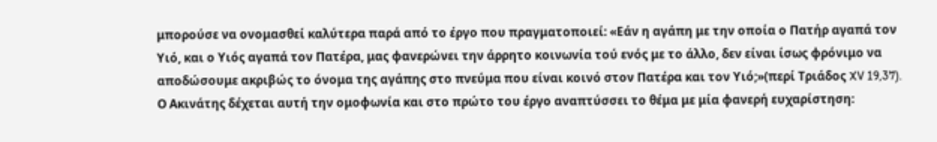μπορούσε να ονομασθεί καλύτερα παρά από το έργο που πραγματοποιεί: «Εάν η αγάπη με την οποία ο Πατήρ αγαπά τον Υιό, και ο Υιός αγαπά τον Πατέρα, μας φανερώνει την άρρητο κοινωνία τού ενός με το άλλο, δεν είναι ίσως φρόνιμο να αποδώσουμε ακριβώς το όνομα της αγάπης στο πνεύμα που είναι κοινό στον Πατέρα και τον Υιό;»(περί Τριάδος XV 19,37).
Ο Ακινάτης δέχεται αυτή την ομοφωνία και στο πρώτο του έργο αναπτύσσει το θέμα με μία φανερή ευχαρίστηση: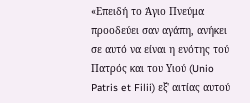«Επειδή το Άγιο Πνεύμα προοδεύει σαν αγάπη, ανήκει σε αυτό να είναι η ενότης τού Πατρός και του Υιού (Unio Patris et Filii) εξ' αιτίας αυτού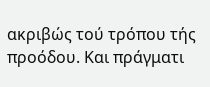ακριβώς τού τρόπου τής προόδου. Και πράγματι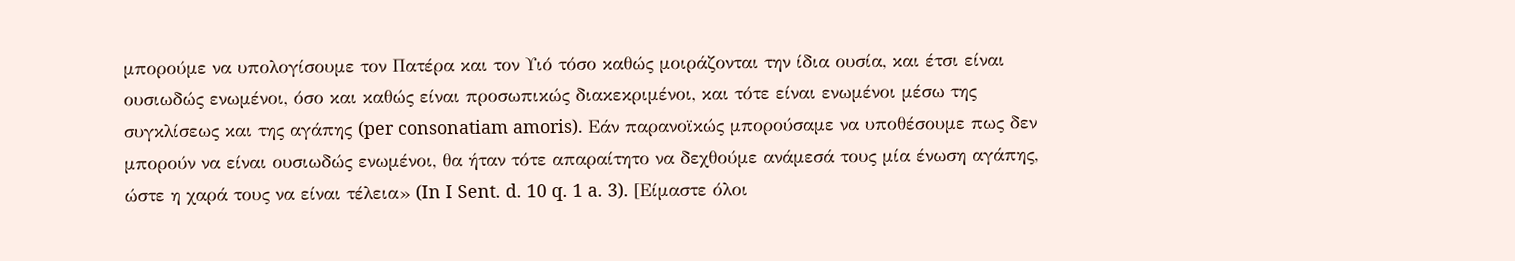μπορούμε να υπολογίσουμε τον Πατέρα και τον Υιό τόσο καθώς μοιράζονται την ίδια ουσία, και έτσι είναι ουσιωδώς ενωμένοι, όσο και καθώς είναι προσωπικώς διακεκριμένοι, και τότε είναι ενωμένοι μέσω της συγκλίσεως και της αγάπης (per consonatiam amoris). Εάν παρανοϊκώς μπορούσαμε να υποθέσουμε πως δεν μπορούν να είναι ουσιωδώς ενωμένοι, θα ήταν τότε απαραίτητο να δεχθούμε ανάμεσά τους μία ένωση αγάπης, ώστε η χαρά τους να είναι τέλεια» (In I Sent. d. 10 q. 1 a. 3). [Είμαστε όλοι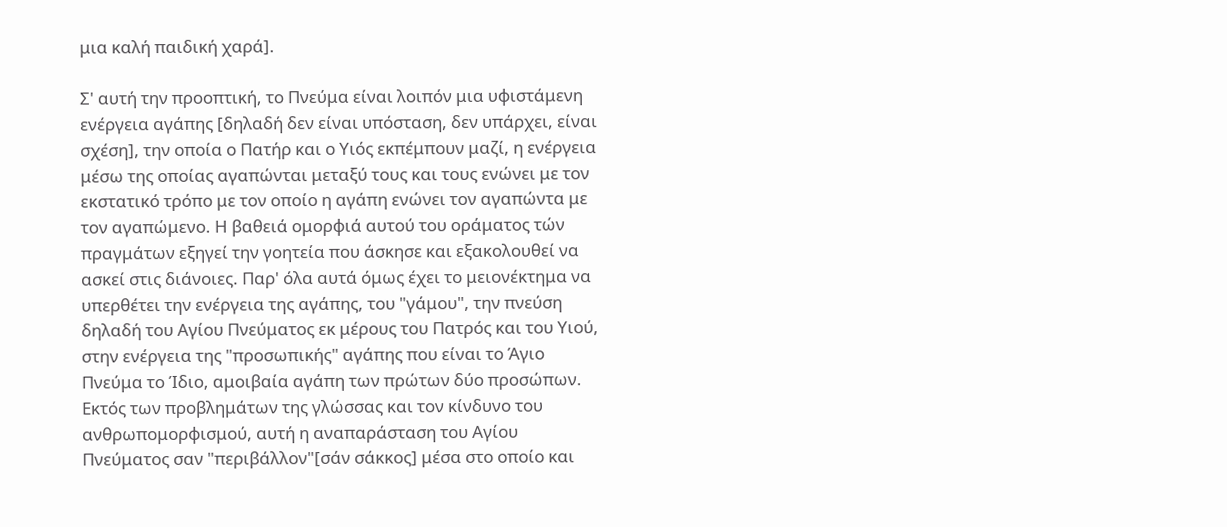μια καλή παιδική χαρά].

Σ' αυτή την προοπτική, το Πνεύμα είναι λοιπόν μια υφιστάμενη ενέργεια αγάπης [δηλαδή δεν είναι υπόσταση, δεν υπάρχει, είναι σχέση], την οποία ο Πατήρ και ο Υιός εκπέμπουν μαζί, η ενέργεια μέσω της οποίας αγαπώνται μεταξύ τους και τους ενώνει με τον εκστατικό τρόπο με τον οποίο η αγάπη ενώνει τον αγαπώντα με τον αγαπώμενο. Η βαθειά ομορφιά αυτού του οράματος τών πραγμάτων εξηγεί την γοητεία που άσκησε και εξακολουθεί να ασκεί στις διάνοιες. Παρ' όλα αυτά όμως έχει το μειονέκτημα να υπερθέτει την ενέργεια της αγάπης, του "γάμου", την πνεύση δηλαδή του Αγίου Πνεύματος εκ μέρους του Πατρός και του Υιού, στην ενέργεια της "προσωπικής" αγάπης που είναι το Άγιο Πνεύμα το Ίδιο, αμοιβαία αγάπη των πρώτων δύο προσώπων.
Εκτός των προβλημάτων της γλώσσας και τον κίνδυνο του ανθρωπομορφισμού, αυτή η αναπαράσταση του Αγίου Πνεύματος σαν "περιβάλλον"[σάν σάκκος] μέσα στο οποίο και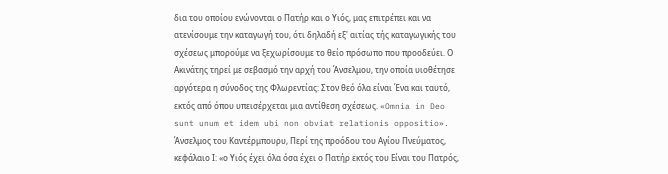δια του οποίου ενώνονται ο Πατήρ και ο Υιός, μας επιτρέπει και να ατενίσουμε την καταγωγή του, ότι δηλαδή εξ' αιτίας τής καταγωγικής του σχέσεως μπορούμε να ξεχωρίσουμε το θείο πρόσωπο που προοδεύει. Ο Ακινάτης τηρεί με σεβασμό την αρχή του Άνσελμου, την οποία υιοθέτησε αργότερα η σύνοδος της Φλωρεντίας: Στον θεό όλα είναι Ένα και ταυτό, εκτός από όπου υπεισέρχεται μια αντίθεση σχέσεως. «Omnia in Deo sunt unum et idem ubi non obviat relationis oppositio». Άνσελμος του Καντέρμπουρυ, Περί της προόδου του Αγίου Πνεύματος, κεφάλαιο Ι: «ο Υιός έχει όλα όσα έχει ο Πατήρ εκτός του Είναι του Πατρός,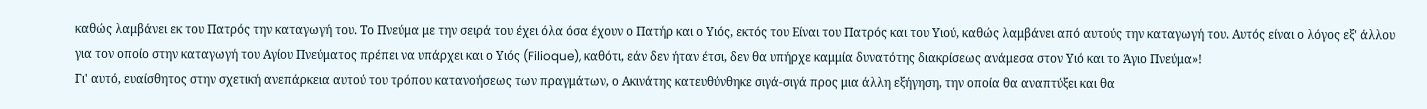καθώς λαμβάνει εκ του Πατρός την καταγωγή του. Το Πνεύμα με την σειρά του έχει όλα όσα έχουν ο Πατήρ και ο Υιός, εκτός του Είναι του Πατρός και του Υιού, καθώς λαμβάνει από αυτούς την καταγωγή του. Αυτός είναι ο λόγος εξ' άλλου για τον οποίο στην καταγωγή του Αγίου Πνεύματος πρέπει να υπάρχει και ο Υιός (Filioque), καθότι, εάν δεν ήταν έτσι, δεν θα υπήρχε καμμία δυνατότης διακρίσεως ανάμεσα στον Υιό και το Άγιο Πνεύμα»!
Γι' αυτό, ευαίσθητος στην σχετική ανεπάρκεια αυτού του τρόπου κατανοήσεως των πραγμάτων, ο Ακινάτης κατευθύνθηκε σιγά-σιγά προς μια άλλη εξήγηση, την οποία θα αναπτύξει και θα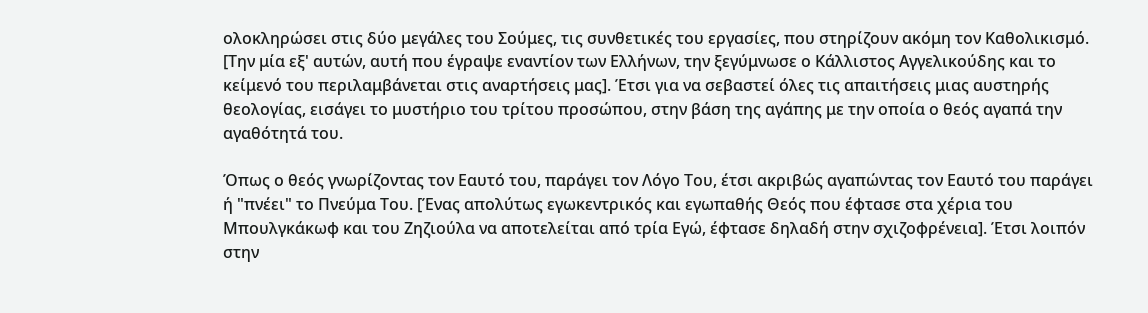ολοκληρώσει στις δύο μεγάλες του Σούμες, τις συνθετικές του εργασίες, που στηρίζουν ακόμη τον Καθολικισμό. [Την μία εξ' αυτών, αυτή που έγραψε εναντίον των Ελλήνων, την ξεγύμνωσε ο Κάλλιστος Αγγελικούδης και το κείμενό του περιλαμβάνεται στις αναρτήσεις μας]. Έτσι για να σεβαστεί όλες τις απαιτήσεις μιας αυστηρής θεολογίας, εισάγει το μυστήριο του τρίτου προσώπου, στην βάση της αγάπης με την οποία ο θεός αγαπά την αγαθότητά του.

Όπως ο θεός γνωρίζοντας τον Εαυτό του, παράγει τον Λόγο Του, έτσι ακριβώς αγαπώντας τον Εαυτό του παράγει ή "πνέει" το Πνεύμα Του. [Ένας απολύτως εγωκεντρικός και εγωπαθής Θεός που έφτασε στα χέρια του Μπουλγκάκωφ και του Ζηζιούλα να αποτελείται από τρία Εγώ, έφτασε δηλαδή στην σχιζοφρένεια]. Έτσι λοιπόν στην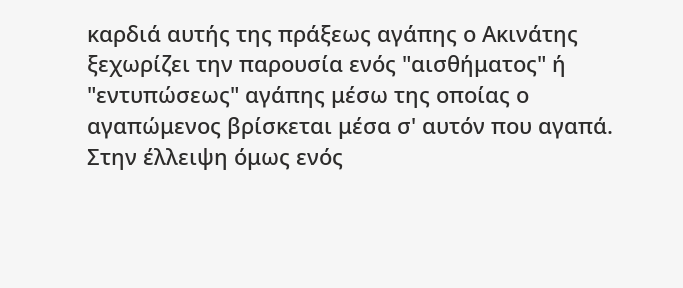καρδιά αυτής της πράξεως αγάπης ο Ακινάτης ξεχωρίζει την παρουσία ενός "αισθήματος" ή "εντυπώσεως" αγάπης μέσω της οποίας ο αγαπώμενος βρίσκεται μέσα σ' αυτόν που αγαπά. Στην έλλειψη όμως ενός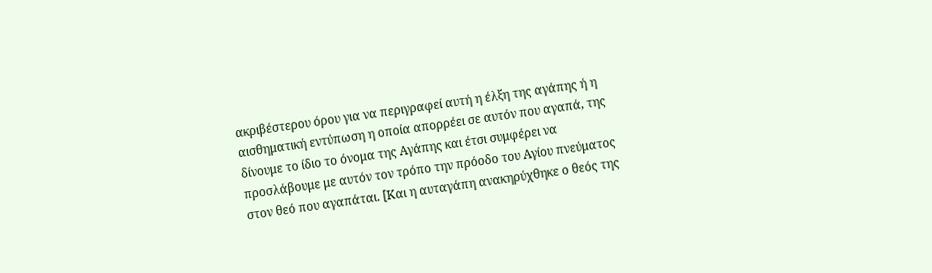ακριβέστερου όρου για να περιγραφεί αυτή η έλξη της αγάπης ή η αισθηματική εντύπωση η οποία απορρέει σε αυτόν που αγαπά, της δίνουμε το ίδιο το όνομα της Αγάπης και έτσι συμφέρει να προσλάβουμε με αυτόν τον τρόπο την πρόοδο του Αγίου πνεύματος στον θεό που αγαπάται. [Και η αυταγάπη ανακηρύχθηκε ο θεός της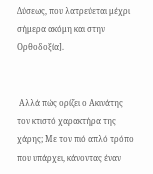Δύσεως, που λατρεύεται μέχρι σήμερα ακόμη και στην Ορθοδοξία].


 Αλλά πώς ορίζει ο Ακινάτης τον κτιστό χαρακτήρα της χάρης; Με τον πιό απλό τρόπο που υπάρχει, κάνοντας έναν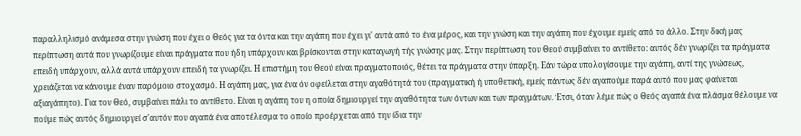παραλληλισμό ανάμεσα στην γνώση που έχει ο Θεός για τα όντα και την αγάπη που έχει γι' αυτά από το ένα μέρος, και την γνώση και την αγάπη που έχουμε εμείς από το άλλο. Στην δική μας περίπτωση αυτά που γνωρίζουμε είναι πράγματα που ήδη υπάρχουν και βρίσκονται στην καταγωγή τής γνώσης μας. Στην περίπτωση του Θεού συμβαίνει το αντίθετο: αυτός δέν γνωρίζει τα πράγματα επειδή υπάρχουν, αλλά αυτά υπάρχουν επειδή τα γνωρίζει. Η επιστήμη του Θεού είναι πραγματοποιός, θέτει τα πράγματα στην ύπαρξη. Εάν τώρα υπολογίσουμε την αγάπη, αντί της γνώσεως, χρειάζεται να κάνουμε έναν παρόμοιο στοχασμό. Η αγάπη μας, για ένα όν οφείλεται στην αγαθότητά του (πραγματική ή υποθετική, εμείς πάντως δέν αγαπούμε παρά αυτό που μας φαίνεται αξιαγάπητο). Για τον Θεό, συμβαίνει πάλι το αντίθετο. Είναι η αγάπη του η οποία δημιουργεί την αγαθότητα των όντων και των πραγμάτων. Έτσι, όταν λέμε πώς ο Θεός αγαπά ένα πλάσμα θέλουμε να πούμε πώς αυτός δημιουργεί σ'αυτόν που αγαπά ένα αποτέλεσμα το οποίο προέρχεται από την ίδια την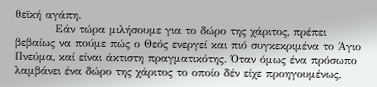θεϊκή αγάπη.
          Εάν τώρα μιλήσουμε για το δώρο της χάριτος, πρέπει βεβαίως να πούμε πώς ο Θεός ενεργεί και πιό συγκεκριμένα το Άγιο Πνεύμα, καί είναι άκτιστη πραγματικότης. Όταν όμως ένα πρόσωπο λαμβάνει ένα δώρο της χάριτος το οποίο δέν είχε προηγουμένως,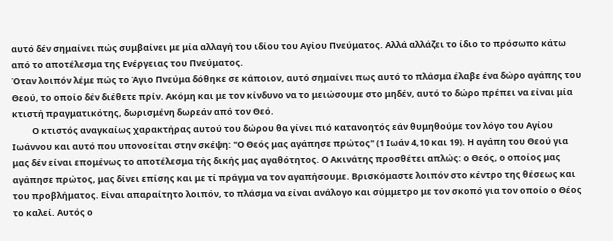αυτό δέν σημαίνει πώς συμβαίνει με μία αλλαγή του ιδίου του Αγίου Πνεύματος. Αλλά αλλάζει το ίδιο το πρόσωπο κάτω από το αποτέλεσμα της Ενέργειας του Πνεύματος.
Όταν λοιπόν λέμε πώς το Άγιο Πνεύμα δόθηκε σε κάποιον, αυτό σημαίνει πως αυτό το πλάσμα έλαβε ένα δώρο αγάπης του Θεού, το οποίο δέν διέθετε πρίν. Ακόμη και με τον κίνδυνο να το μειώσουμε στο μηδέν, αυτό το δώρο πρέπει να είναι μία κτιστή πραγματικότης, δωρισμένη δωρεάν από τον Θεό.
          Ο κτιστός αναγκαίως χαρακτήρας αυτού του δώρου θα γίνει πιό κατανοητός εάν θυμηθούμε τον λόγο του Αγίου Ιωάννου και αυτό που υπονοείται στην σκέψη: "Ο Θεός μας αγάπησε πρώτος" (1 Ιωάν 4,10 και 19). Η αγάπη του Θεού για μας δέν είναι επομένως το αποτέλεσμα τής δικής μας αγαθότητος. Ο Ακινάτης προσθέτει απλώς: ο Θεός, ο οποίος μας αγάπησε πρώτος, μας δίνει επίσης και με τί πράγμα να τον αγαπήσουμε. Βρισκόμαστε λοιπόν στο κέντρο της θέσεως και του προβλήματος. Είναι απαραίτητο λοιπόν, το πλάσμα να είναι ανάλογο και σύμμετρο με τον σκοπό για τον οποίο ο Θέος το καλεί. Αυτός ο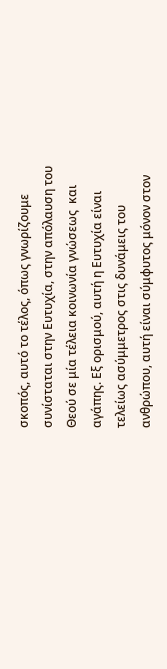σκοπός, αυτό το τέλος, όπως γνωρίζουμε συνίσταται στην Ευτυχία, στην απόλαυση του Θεού σε μία τέλεια κοινωνία γνώσεως  και αγάπης. Εξ ορισμού, αυτή η Ευτυχία είναι τελείως ασύμμετρος στις δυνάμεις του ανθρώπου, αυτή είναι σύμφυτος μόνον στον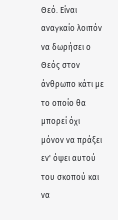Θεό. Είναι αναγκαίο λοιπόν να δωρήσει ο Θεός στον άνθρωπο κάτι με το οποίο θα μπορεί όχι μόνον να πράξει εν' όψει αυτού του σκοπού και να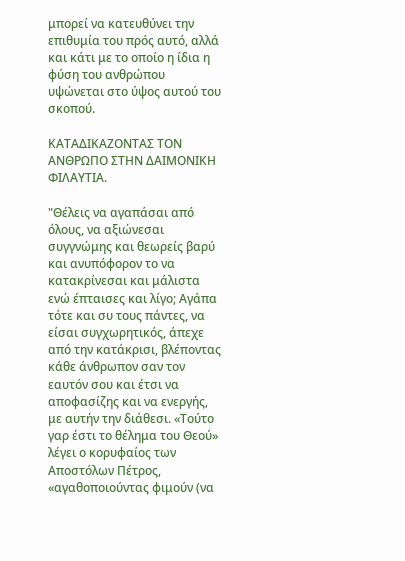μπορεί να κατευθύνει την επιθυμία του πρός αυτό, αλλά και κάτι με το οποίο η ίδια η φύση του ανθρώπου υψώνεται στο ύψος αυτού του σκοπού.

ΚΑΤΑΔΙΚΑΖΟΝΤΑΣ ΤΟΝ ΑΝΘΡΩΠΟ ΣΤΗΝ ΔΑΙΜΟΝΙΚΗ ΦΙΛΑΥΤΙΑ.

"Θέλεις να αγαπάσαι από όλους, να αξιώνεσαι συγγνώμης και θεωρείς βαρύ και ανυπόφορον το να κατακρίνεσαι και μάλιστα ενώ έπταισες και λίγο; Αγάπα τότε και συ τους πάντες, να είσαι συγχωρητικός, άπεχε από την κατάκρισι, βλέποντας κάθε άνθρωπον σαν τον εαυτόν σου και έτσι να αποφασίζης και να ενεργής, με αυτήν την διάθεσι. «Τούτο γαρ έστι το θέλημα του Θεού» λέγει ο κορυφαίος των Αποστόλων Πέτρος, «αγαθοποιούντας φιμούν (να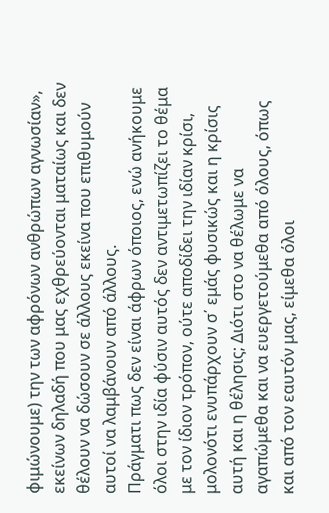φιμώνουμε) την των αφρόνων ανθρώπων αγνωσίαν», εκείνων δηλαδή που μας εχθρεύονται ματαίως και δεν θέλουν να δώσουν σε άλλους εκείνα που επιθυμούν αυτοί να λαμβάνουν από άλλους.
Πράγματι πως δεν είναι άφρων όποιος, ενώ ανήκουμε όλοι στην ιδία φύσιν αυτός δεν αντιμετωπίζει το θέμα με τον ίδιον τρόπον, ούτε αποδίδει την ιδίαν κρίσι, μολονότι ενυπάρχουν σ΄ εμάς φυσικώς και η κρίσις αυτή και η θέλησις; Διότι στο να θέλωμε να αγαπώμεθα και να ευεργετούμεθα από όλους, όπως και από τον εαυτόν μας, είμεθα όλοι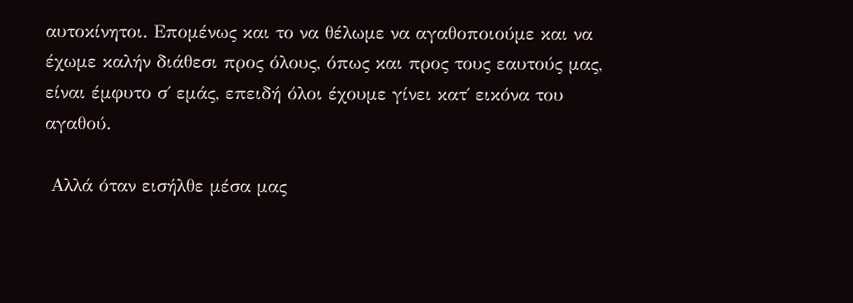αυτοκίνητοι. Επομένως και το να θέλωμε να αγαθοποιούμε και να έχωμε καλήν διάθεσι προς όλους, όπως και προς τους εαυτούς μας, είναι έμφυτο σ΄ εμάς, επειδή όλοι έχουμε γίνει κατ΄ εικόνα του αγαθού.

 Αλλά όταν εισήλθε μέσα μας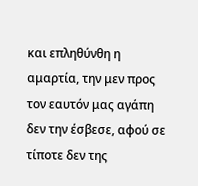και επληθύνθη η αμαρτία, την μεν προς τον εαυτόν μας αγάπη δεν την έσβεσε, αφού σε τίποτε δεν της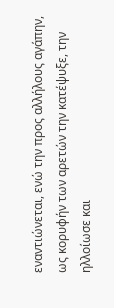εναντιώνεται, ενώ την προς αλλήλους αγάπην, ως κορυφήν των αρετών την κατέψυξε, την ηλλοίωσε και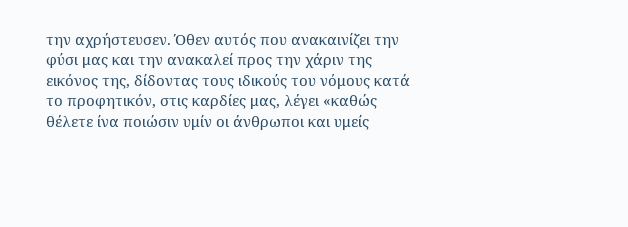την αχρήστευσεν. Όθεν αυτός που ανακαινίζει την φύσι μας και την ανακαλεί προς την χάριν της εικόνος της, δίδοντας τους ιδικούς του νόμους κατά το προφητικόν, στις καρδίες μας, λέγει «καθώς θέλετε ίνα ποιώσιν υμίν οι άνθρωποι και υμείς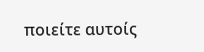ποιείτε αυτοίς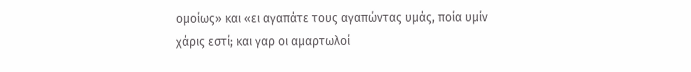ομοίως» και «ει αγαπάτε τους αγαπώντας υμάς, ποία υμίν χάρις εστί; και γαρ οι αμαρτωλοί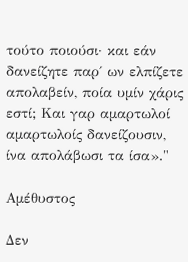τούτο ποιούσι· και εάν δανείζητε παρ΄ ων ελπίζετε απολαβείν, ποία υμίν χάρις εστί; Και γαρ αμαρτωλοί αμαρτωλοίς δανείζουσιν, ίνα απολάβωσι τα ίσα»."

Αμέθυστος

Δεν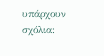υπάρχουν σχόλια: